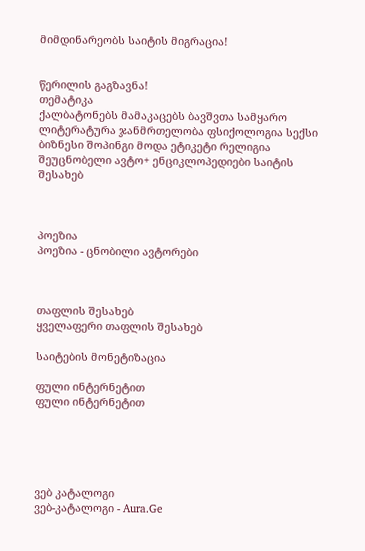მიმდინარეობს საიტის მიგრაცია!


წერილის გაგზავნა!
თემატიკა
ქალბატონებს მამაკაცებს ბავშვთა სამყარო ლიტერატურა ჯანმრთელობა ფსიქოლოგია სექსი ბიზნესი შოპინგი მოდა ეტიკეტი რელიგია შეუცნობელი ავტო+ ენციკლოპედიები საიტის შესახებ



პოეზია
პოეზია - ცნობილი ავტორები



თაფლის შესახებ
ყველაფერი თაფლის შესახებ

საიტების მონეტიზაცია

ფული ინტერნეტით
ფული ინტერნეტით





ვებ კატალოგი
ვებ-კატალოგი - Aura.Ge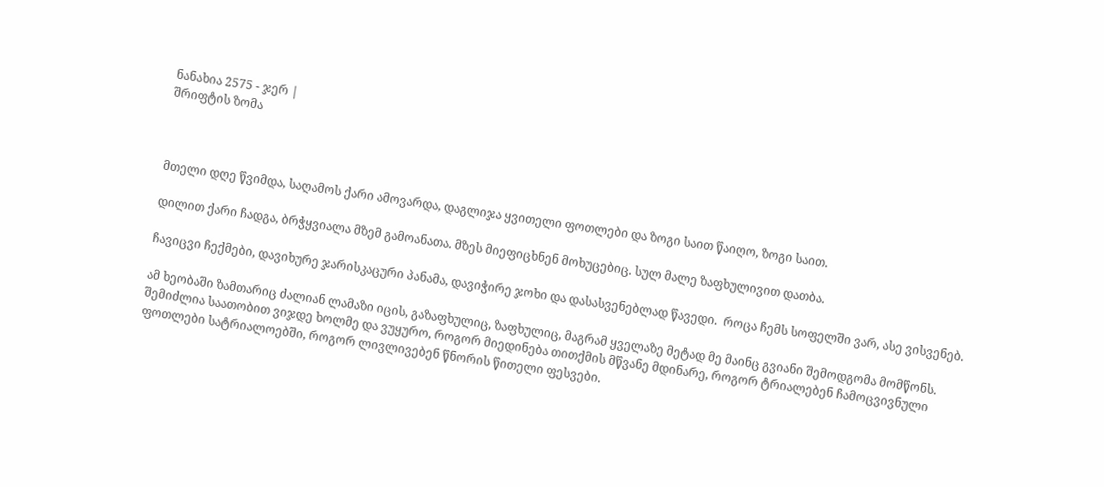ნანახია 2575 - ჯერ |
შრიფტის ზომა



მთელი დღე წვიმდა, საღამოს ქარი ამოვარდა, დაგლიჯა ყვითელი ფოთლები და ზოგი საით წაიღო, ზოგი საით.

დილით ქარი ჩადგა, ბრჭყვიალა მზემ გამოანათა. მზეს მიეფიცხნენ მოხუცებიც. სულ მალე ზაფხულივით დათბა.

ჩავიცვი ჩექმები, დავიხურე ჯარისკაცური პანამა, დავიჭირე ჯოხი და დასასვენებლად წავედი.  როცა ჩემს სოფელში ვარ, ასე ვისვენებ.

ამ ხეობაში ზამთარიც ძალიან ლამაზი იცის, გაზაფხულიც, ზაფხულიც, მაგრამ ყველაზე მეტად მე მაინც გვიანი შემოდგომა მომწონს. შემიძლია საათობით ვიჯდე ხოლმე და ვუყურო, როგორ მიედინება თითქმის მწვანე მდინარე, როგორ ტრიალებენ ჩამოცვივნული ფოთლები სატრიალოებში, როგორ ლივლივებენ წნორის წითელი ფესვები.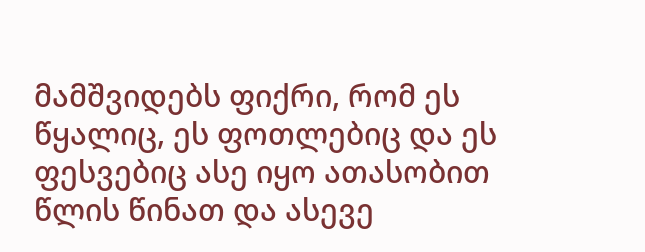მამშვიდებს ფიქრი, რომ ეს წყალიც, ეს ფოთლებიც და ეს ფესვებიც ასე იყო ათასობით წლის წინათ და ასევე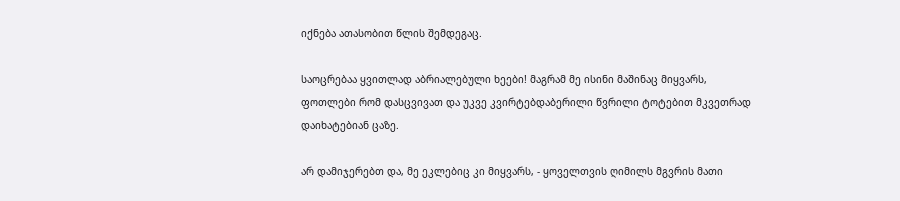იქნება ათასობით წლის შემდეგაც.

საოცრებაა ყვითლად აბრიალებული ხეები! მაგრამ მე ისინი მაშინაც მიყვარს, ფოთლები რომ დასცვივათ და უკვე კვირტებდაბერილი წვრილი ტოტებით მკვეთრად დაიხატებიან ცაზე.

არ დამიჯერებთ და, მე ეკლებიც კი მიყვარს, - ყოველთვის ღიმილს მგვრის მათი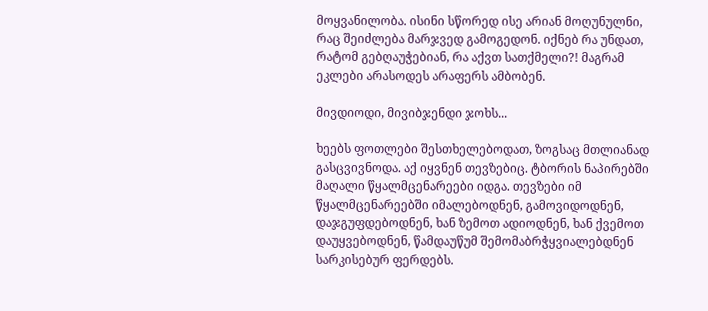მოყვანილობა. ისინი სწორედ ისე არიან მოღუნულნი, რაც შეიძლება მარჯვედ გამოგედონ. იქნებ რა უნდათ, რატომ გებღაუჭებიან, რა აქვთ სათქმელი?! მაგრამ ეკლები არასოდეს არაფერს ამბობენ.

მივდიოდი, მივიბჯენდი ჯოხს...

ხეებს ფოთლები შესთხელებოდათ, ზოგსაც მთლიანად გასცვივნოდა. აქ იყვნენ თევზებიც. ტბორის ნაპირებში მაღალი წყალმცენარეები იდგა. თევზები იმ წყალმცენარეებში იმალებოდნენ, გამოვიდოდნენ, დაჯგუფდებოდნენ, ხან ზემოთ ადიოდნენ, ხან ქვემოთ დაუყვებოდნენ, წამდაუწუმ შემომაბრჭყვიალებდნენ სარკისებურ ფერდებს.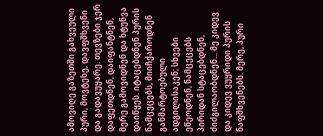ამოვიღე გაზეთში გახვეული პური, მოვტეხე, დავფშხვენი და გადავუყარე. თევზები ჯერ დაფეთდნენ, დაიფანტნენ, მერე გამოვიდნენ და ხტუნვა დაიწყეს. იტაცებდნენ პურის ნამცეცებს, მიიჩქაროდნენ განმარტოებული ადგილისაკენ; სხვები ეწეოდნენ, ნამცეცებს პირიდან სტაცებდნენ, ძიძგილაობდნენ... მე კიდევ და კიდევ ვუყრიდი პურის ნაფშხვენებს. მერე, პური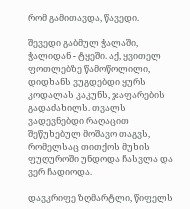რომ გამითავდა, წავედი.

შევედი გაბმულ ჭალაში, ჭალიდან - ტყეში. აქ, ყვითელ ფოთლებზე წამოწოლილი, დიდხანს ვუგდებდი ყურს კოდალას კაკუნს, ჯაფარების გადაძახილს. თვალს ვადევნებდი რაღაცით შეწუხებულ მოშავო თაგვს, რომელსაც თითქოს მუხის ფუღუროში უნდოდა ჩასვლა და ვერ ჩადიოდა.

დავკრიფე ზღმარტლი, წიფელს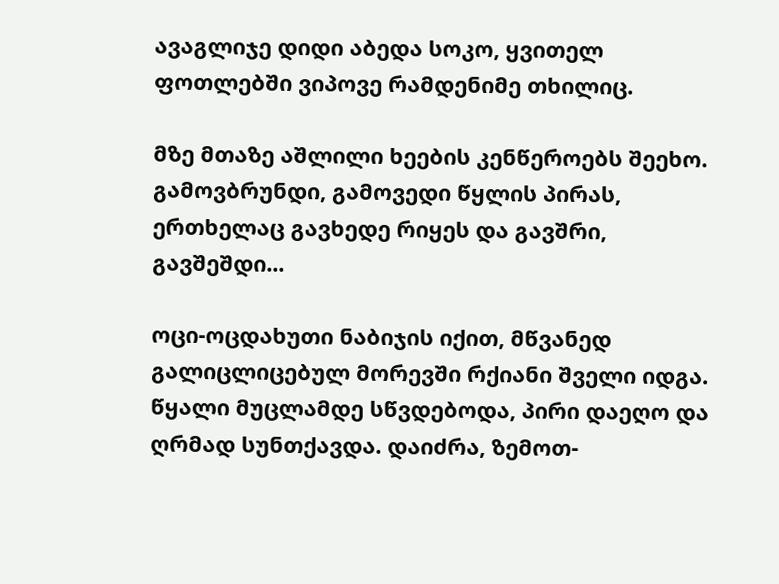ავაგლიჯე დიდი აბედა სოკო, ყვითელ ფოთლებში ვიპოვე რამდენიმე თხილიც.

მზე მთაზე აშლილი ხეების კენწეროებს შეეხო. გამოვბრუნდი, გამოვედი წყლის პირას, ერთხელაც გავხედე რიყეს და გავშრი, გავშეშდი...

ოცი-ოცდახუთი ნაბიჯის იქით, მწვანედ გალიცლიცებულ მორევში რქიანი შველი იდგა. წყალი მუცლამდე სწვდებოდა, პირი დაეღო და ღრმად სუნთქავდა. დაიძრა, ზემოთ-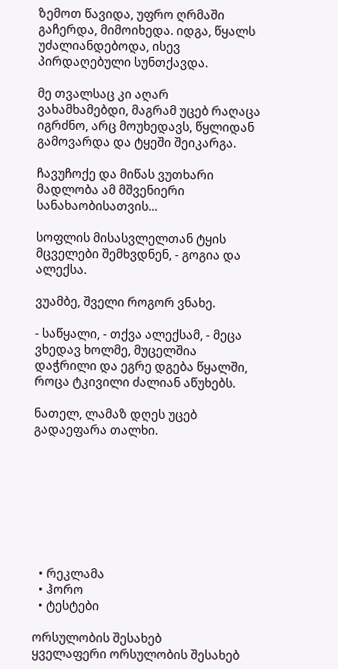ზემოთ წავიდა, უფრო ღრმაში გაჩერდა, მიმოიხედა. იდგა, წყალს უძალიანდებოდა, ისევ პირდაღებული სუნთქავდა.

მე თვალსაც კი აღარ ვახამხამებდი, მაგრამ უცებ რაღაცა იგრძნო, არც მოუხედავს, წყლიდან გამოვარდა და ტყეში შეიკარგა.

ჩავუჩოქე და მიწას ვუთხარი მადლობა ამ მშვენიერი სანახაობისათვის...

სოფლის მისასვლელთან ტყის მცველები შემხვდნენ, - გოგია და ალექსა.

ვუამბე, შველი როგორ ვნახე.

- საწყალი, - თქვა ალექსამ, - მეცა ვხედავ ხოლმე, მუცელშია დაჭრილი და ეგრე დგება წყალში, როცა ტკივილი ძალიან აწუხებს.

ნათელ, ლამაზ დღეს უცებ გადაეფარა თალხი.








  • რეკლამა
  • ჰორო
  • ტესტები

ორსულობის შესახებ
ყველაფერი ორსულობის შესახებ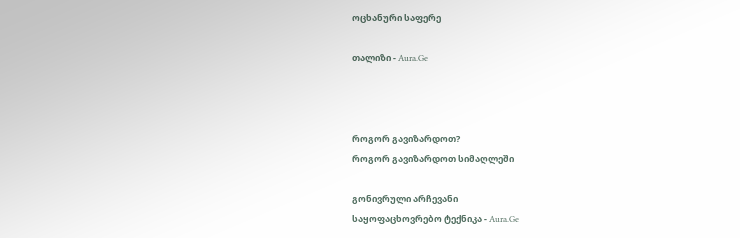ოცხანური საფერე

თალიზი - Aura.Ge



როგორ გავიზარდოთ?
როგორ გავიზარდოთ სიმაღლეში

გონივრული არჩევანი
საყოფაცხოვრებო ტექნიკა - Aura.Ge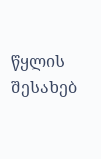წყლის შესახებ